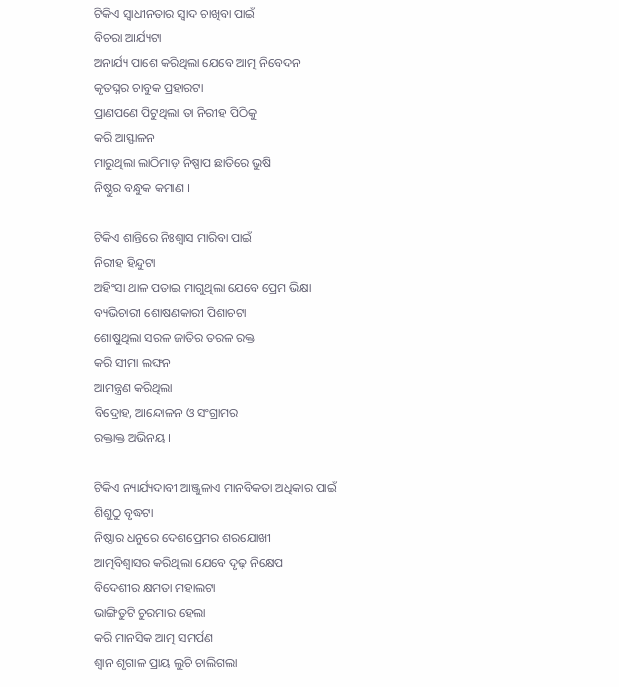ଟିକିଏ ସ୍ବାଧୀନତାର ସ୍ୱାଦ ଚାଖିବା ପାଇଁ
ବିଚରା ଆର୍ଯ୍ୟଟା
ଅନାର୍ଯ୍ୟ ପାଶେ କରିଥିଲା ଯେବେ ଆତ୍ମ ନିବେଦନ
କୃତଘ୍ନର ଚାବୁକ ପ୍ରହାରଟା
ପ୍ରାଣପଣେ ପିଟୁଥିଲା ତା ନିରୀହ ପିଠିକୁ
କରି ଆସ୍ଫାଳନ
ମାରୁଥିଲା ଲାଠିମାଡ଼ ନିଷ୍ପାପ ଛାତିରେ ଭୁଷି
ନିଷ୍ଠୁର ବନ୍ଧୁକ କମାଣ ।

ଟିକିଏ ଶାନ୍ତିରେ ନିଃଶ୍ୱାସ ମାରିବା ପାଇଁ
ନିରୀହ ହିନ୍ଦୁଟା
ଅହିଂସା ଥାଳ ପତାଇ ମାଗୁଥିଲା ଯେବେ ପ୍ରେମ ଭିକ୍ଷା
ବ୍ୟଭିଚାରୀ ଶୋଷଣକାରୀ ପିଶାଚଟା
ଶୋଷୁଥିଲା ସରଳ ଜାତିର ତରଳ ରକ୍ତ
କରି ସୀମା ଲଙ୍ଘନ
ଆମନ୍ତ୍ରଣ କରିଥିଲା
ବିଦ୍ରୋହ, ଆନ୍ଦୋଳନ ଓ ସଂଗ୍ରାମର
ରକ୍ତାକ୍ତ ଅଭିନୟ ।

ଟିକିଏ ନ୍ୟାର୍ଯ୍ୟଦାବୀ ଆଞ୍ଜୁଳାଏ ମାନବିକତା ଅଧିକାର ପାଇଁ
ଶିଶୁଠୁ ବୃଦ୍ଧଟା
ନିଷ୍ଠାର ଧନୁରେ ଦେଶପ୍ରେମର ଶରଯୋଖୀ
ଆତ୍ମବିଶ୍ୱାସର କରିଥିଲା ଯେବେ ଦୃଢ଼ ନିକ୍ଷେପ
ବିଦେଶୀର କ୍ଷମତା ମହାଲଟା
ଭାଙ୍ଗିତୁଟି ଚୁରମାର ହେଲା
କରି ମାନସିକ ଆତ୍ମ ସମର୍ପଣ
ଶ୍ବାନ ଶୃଗାଳ ପ୍ରାୟ ଲୁଚି ଚାଲିଗଲା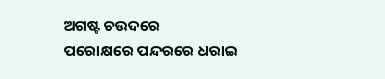ଅଗଷ୍ଟ ଚଉଦରେ
ପରୋକ୍ଷରେ ପନ୍ଦରରେ ଧରାଇ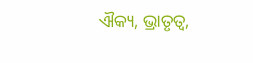ଐକ୍ୟ, ଭ୍ରାତୃତ୍ୱ,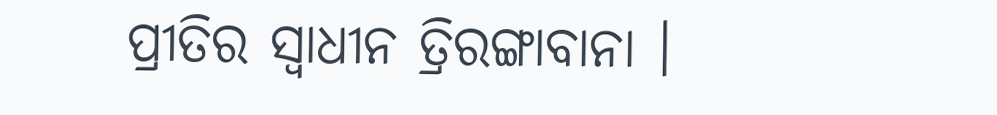ପ୍ରୀତିର ସ୍ୱାଧୀନ ତ୍ରିରଙ୍ଗାବାନା ।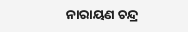ନାରାୟଣ ଚନ୍ଦ୍ର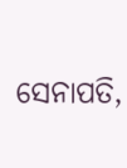ସେନାପତି,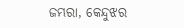ଜମ୍ଭରା, କେନ୍ଦୁଝର